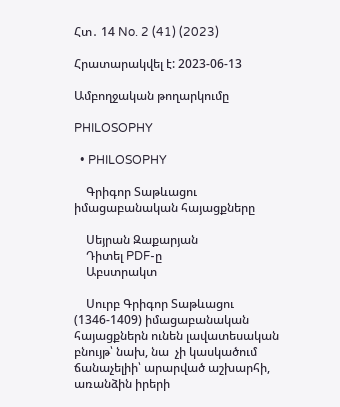Հտ․ 14 No. 2 (41) (2023)

Հրատարակվել է: 2023-06-13

Ամբողջական թողարկումը

PHILOSOPHY

  • PHILOSOPHY

    Գրիգոր Տաթևացու իմացաբանական հայացքները

    Սեյրան Զաքարյան
    Դիտել PDF-ը
    Աբստրակտ

    Սուրբ Գրիգոր Տաթևացու (1346-1409) իմացաբանական հայացքներն ունեն լավատեսական բնույթ՝ նախ, նա  չի կասկածում ճանաչելիի՝ արարված աշխարհի, առանձին իրերի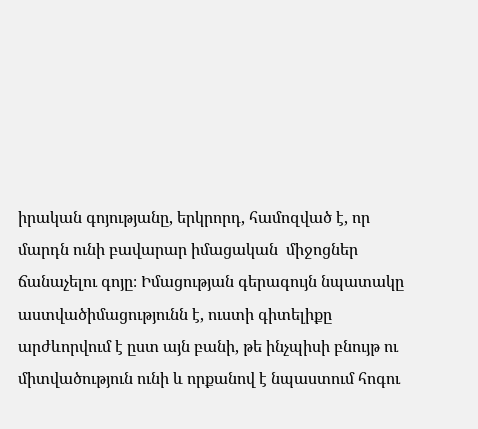իրական գոյությանը, երկրորդ, համոզված է, որ մարդն ունի բավարար իմացական  միջոցներ ճանաչելու գոյը։ Իմացության գերագույն նպատակը աստվածիմացությունն է, ուստի գիտելիքը արժևորվում է ըստ այն բանի, թե ինչպիսի բնույթ ու միտվածություն ունի և որքանով է նպաստում հոգու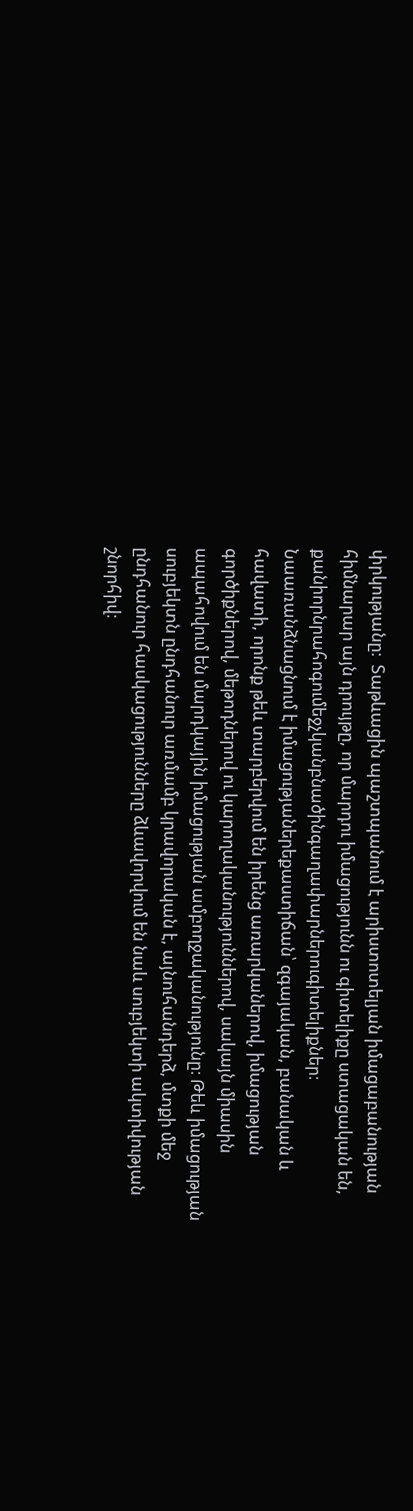փրկությանը։  Տաթևացին պաշտպանում է արիստոտելյան իմացաբանության հիմնարար այն դրույթը, որ մարդու իմացությունն ու գիտելիքը ստացական են, քանիորնրահոգումեջչկանբնածինգաղափարներուգիտելիքներ։ Նաառանձնացնում է իմացությաներեքաստիճան՝ զգայական, բանական և հավատի, որոնք թեև տարբերվում են իրենց առարկաներով, իմացության գործիքներով, մեթոդներով ու կարողականություններով, սակայն միասին ապահովում են մարդկային իմացության ամբողջականությունը։ Թեև իմացության սուբյեկտն ընդհանուր առմամբ կրավորական է, այնուհանդերձ, մտքի մեջ ընդհանուր հասկացությունները ձևավորվում են նաև սուբյեկտի ակտիվության շնորհիվ։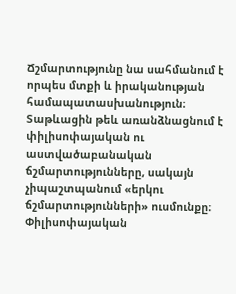Ճշմարտությունը նա սահմանում է որպես մտքի և իրականության համապատասխանություն։ Տաթևացին թեև առանձնացնում է փիլիսոփայական ու աստվածաբանական ճշմարտությունները, սակայն չիպաշտպանում «երկու ճշմարտությունների» ուսմունքը։ Փիլիսոփայական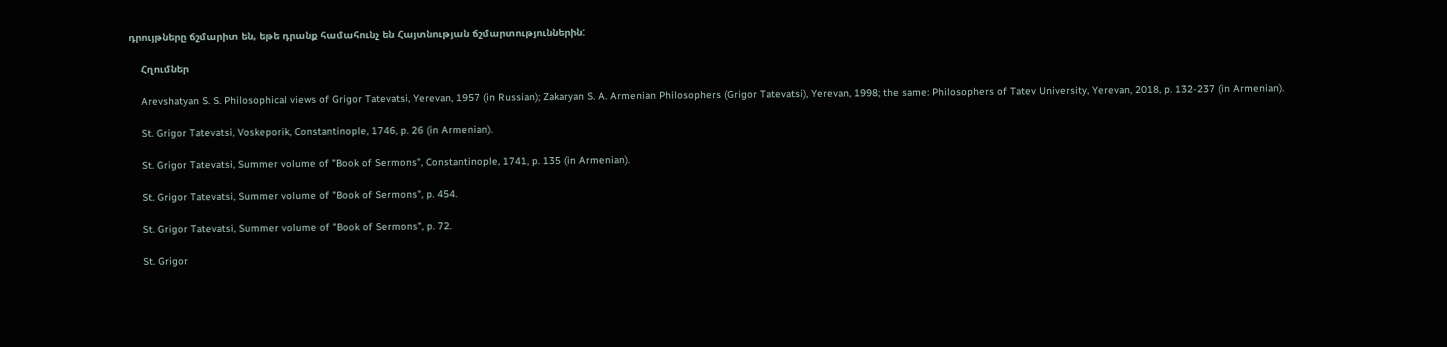դրույթները ճշմարիտ են, եթե դրանք համահունչ են Հայտնության ճշմարտություններին:

    Հղումներ

    Arevshatyan S. S. Philosophical views of Grigor Tatevatsi, Yerevan, 1957 (in Russian); Zakaryan S. A. Armenian Philosophers (Grigor Tatevatsi), Yerevan, 1998; the same: Philosophers of Tatev University, Yerevan, 2018, p. 132-237 (in Armenian).

    St. Grigor Tatevatsi, Voskeporik, Constantinople, 1746, p. 26 (in Armenian).

    St. Grigor Tatevatsi, Summer volume of "Book of Sermons", Constantinople, 1741, p. 135 (in Armenian).

    St. Grigor Tatevatsi, Summer volume of "Book of Sermons", p. 454.

    St. Grigor Tatevatsi, Summer volume of "Book of Sermons", p. 72.

    St. Grigor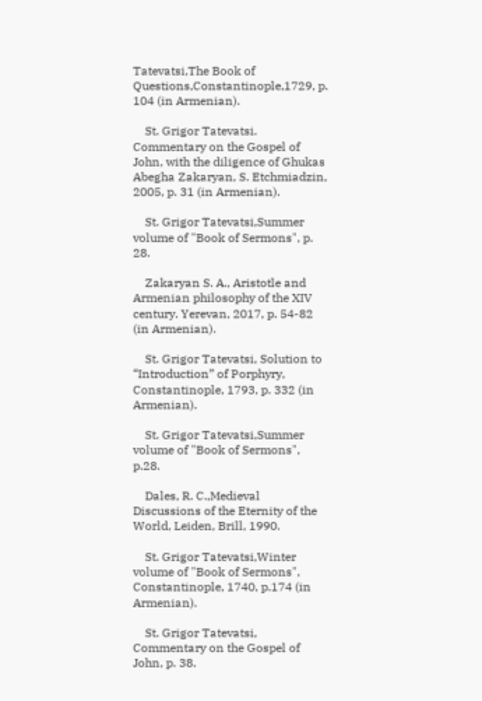Tatevatsi,The Book of Questions,Constantinople,1729, p. 104 (in Armenian).

    St. Grigor Tatevatsi. Commentary on the Gospel of John, with the diligence of Ghukas Abegha Zakaryan, S. Etchmiadzin, 2005, p. 31 (in Armenian).

    St. Grigor Tatevatsi,Summer volume of "Book of Sermons", p. 28.

    Zakaryan S. A., Aristotle and Armenian philosophy of the XIV century. Yerevan, 2017, p. 54-82 (in Armenian).

    St. Grigor Tatevatsi, Solution to “Introduction” of Porphyry, Constantinople, 1793, p. 332 (in Armenian).

    St. Grigor Tatevatsi,Summer volume of "Book of Sermons", p.28.

    Dales, R. C.,Medieval Discussions of the Eternity of the World, Leiden, Brill, 1990.

    St. Grigor Tatevatsi,Winter volume of "Book of Sermons", Constantinople, 1740, p.174 (in Armenian).

    St. Grigor Tatevatsi, Commentary on the Gospel of John, p. 38.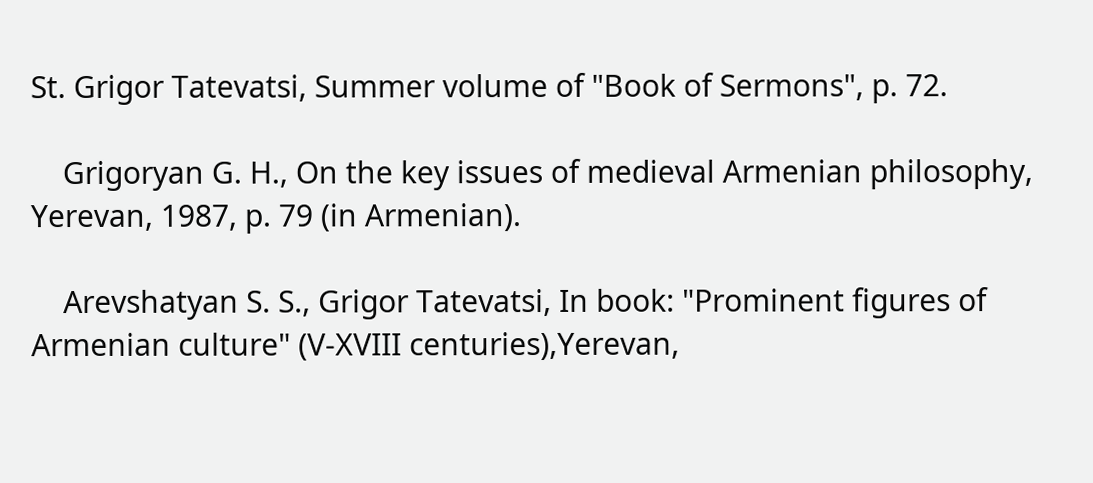St. Grigor Tatevatsi, Summer volume of "Book of Sermons", p. 72.

    Grigoryan G. H., On the key issues of medieval Armenian philosophy, Yerevan, 1987, p. 79 (in Armenian).

    Arevshatyan S. S., Grigor Tatevatsi, In book: "Prominent figures of Armenian culture" (V-XVIII centuries),Yerevan,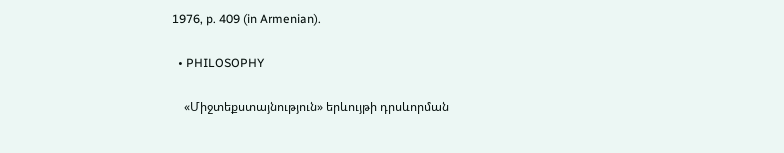1976, p. 409 (in Armenian).

  • PHILOSOPHY

    «Միջտեքստայնություն» երևույթի դրսևորման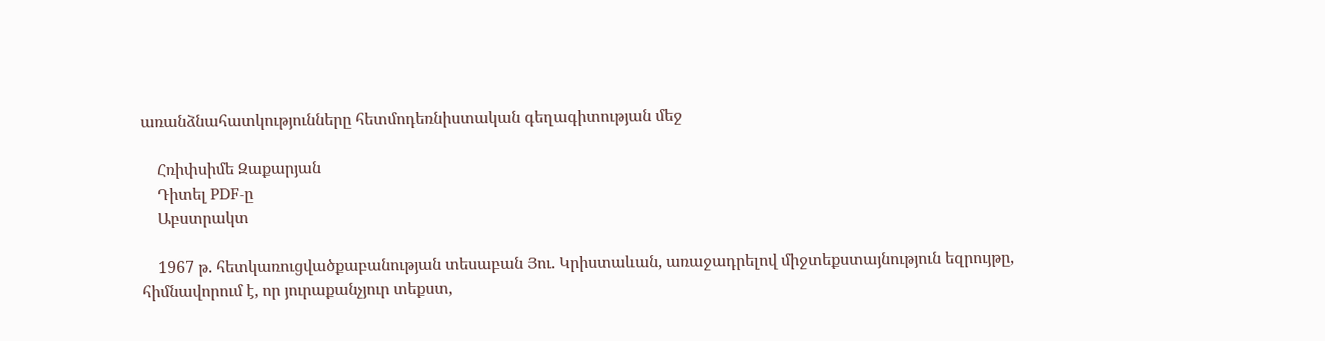առանձնահատկությունները հետմոդեռնիստական գեղագիտության մեջ

    Հռիփսիմե Զաքարյան
    Դիտել PDF-ը
    Աբստրակտ

    1967 թ. հետկառուցվածքաբանության տեսաբան Յու. Կրիստաևան, առաջադրելով միջտեքստայնություն եզրույթը, հիմնավորում է, որ յուրաքանչյուր տեքստ,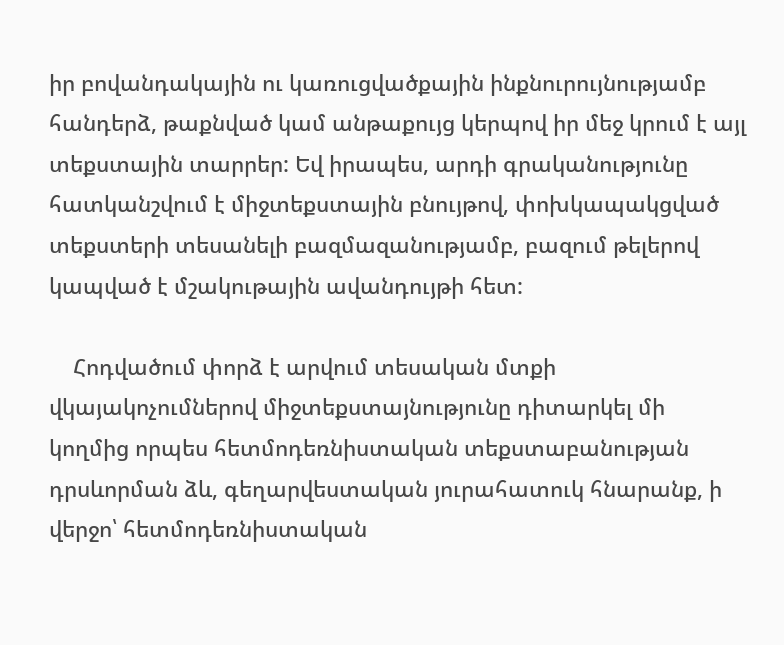իր բովանդակային ու կառուցվածքային ինքնուրույնությամբ հանդերձ, թաքնված կամ անթաքույց կերպով իր մեջ կրում է այլ տեքստային տարրեր: Եվ իրապես, արդի գրականությունը հատկանշվում է միջտեքստային բնույթով, փոխկապակցված տեքստերի տեսանելի բազմազանությամբ, բազում թելերով կապված է մշակութային ավանդույթի հետ:

    Հոդվածում փորձ է արվում տեսական մտքի վկայակոչումներով միջտեքստայնությունը դիտարկել մի կողմից որպես հետմոդեռնիստական տեքստաբանության դրսևորման ձև, գեղարվեստական յուրահատուկ հնարանք, ի վերջո՝ հետմոդեռնիստական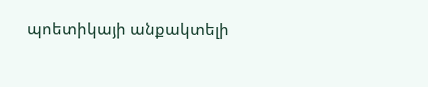պոետիկայի անքակտելի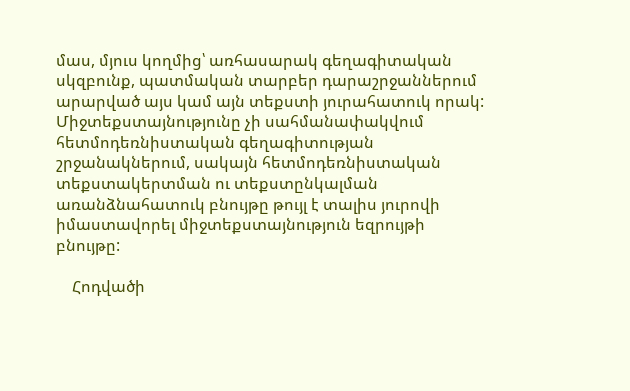մաս, մյուս կողմից՝ առհասարակ գեղագիտական սկզբունք, պատմական տարբեր դարաշրջաններում արարված այս կամ այն տեքստի յուրահատուկ որակ: Միջտեքստայնությունը չի սահմանափակվում հետմոդեռնիստական գեղագիտության շրջանակներում, սակայն հետմոդեռնիստական տեքստակերտման ու տեքստընկալման առանձնահատուկ բնույթը թույլ է տալիս յուրովի իմաստավորել միջտեքստայնություն եզրույթի բնույթը:

    Հոդվածի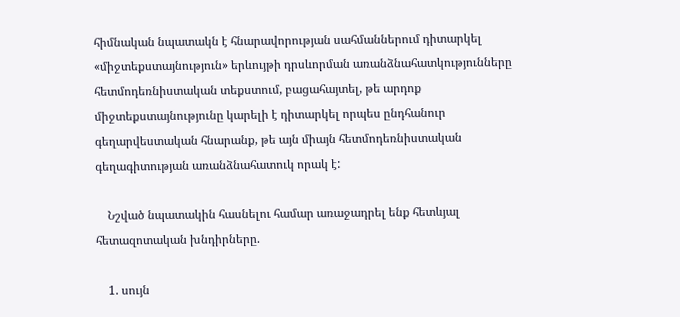հիմնական նպատակն է հնարավորության սահմաններում դիտարկել «միջտեքստայնություն» երևույթի դրսևորման առանձնահատկությունները հետմոդեռնիստական տեքստում, բացահայտել, թե արդոք միջտեքստայնությունը կարելի է դիտարկել որպես ընդհանուր գեղարվեստական հնարանք, թե այն միայն հետմոդեռնիստական գեղագիտության առանձնահատուկ որակ է:

    Նշված նպատակին հասնելու համար առաջադրել ենք հետևյալ հետազոտական խնդիրները.

    1. սույն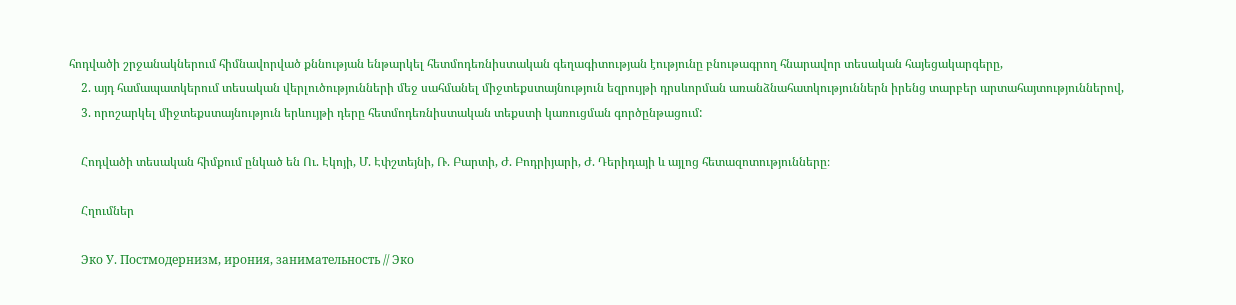հոդվածի շրջանակներում հիմնավորված քննության ենթարկել հետմոդեռնիստական գեղագիտության էությունը բնութագրող հնարավոր տեսական հայեցակարգերը,
    2. այդ համապատկերում տեսական վերլուծությունների մեջ սահմանել միջտեքստայնություն եզրույթի դրսևորման առանձնահատկություններն իրենց տարբեր արտահայտություններով,
    3. որոշարկել միջտեքստայնություն երևույթի դերը հետմոդեռնիստական տեքստի կառուցման գործընթացում:

    Հոդվածի տեսական հիմքում ընկած են Ու. Էկոյի, Մ. Էփշտեյնի, Ռ. Բարտի, Ժ. Բոդրիյարի, Ժ. Դերիդայի և այլոց հետազոտությունները։

    Հղումներ

    Эко У. Постмодернизм, ирония, занимательность // Эко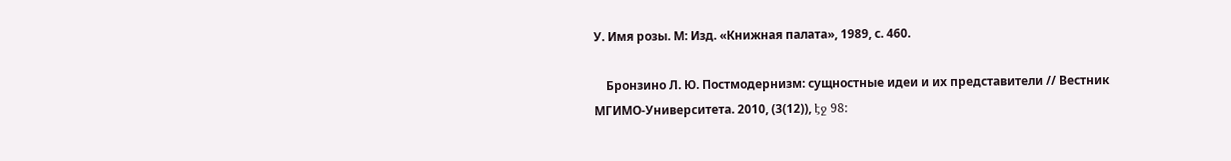У. Имя розы. М: Изд. «Книжная палата», 1989, с. 460.

    Бронзино Л. Ю. Постмодернизм: сущностные идеи и их представители // Вестник МГИМО-Университета. 2010, (3(12)), էջ 98: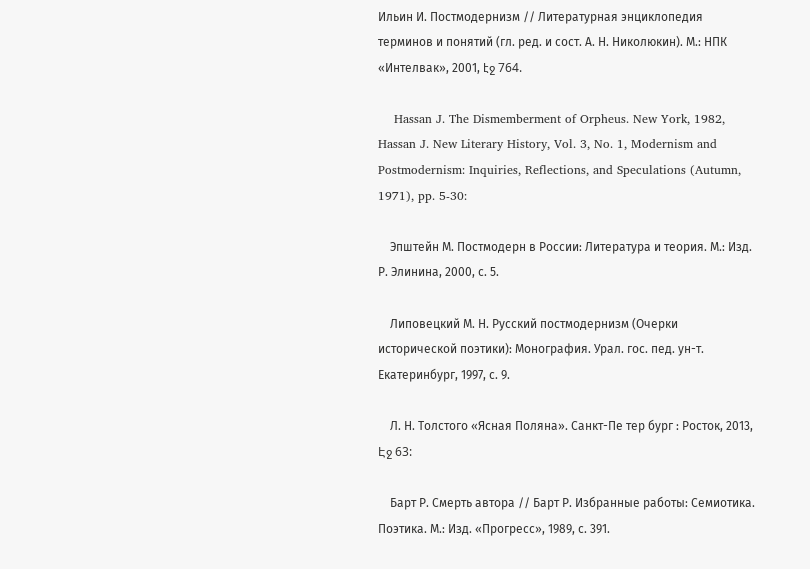Ильин И. Постмодернизм // Литературная энциклопедия терминов и понятий (гл. ред. и сост. А. Н. Николюкин). М.: НПК «Интелвак», 2001, էջ 764.

    Hassan J. The Dismemberment of Orpheus. New York, 1982, Hassan J. New Literary History, Vol. 3, No. 1, Modernism and Postmodernism: Inquiries, Reflections, and Speculations (Autumn, 1971), pp. 5-30:

    Эпштейн М. Постмодерн в России: Литература и теория. М.: Изд. Р. Элинина, 2000, с. 5.

    Липовецкий М. Н. Русский постмодернизм (Очерки исторической поэтики): Монография. Урал. гос. пед. ун-т. Екатеринбург, 1997, с. 9.

    Л. Н. Толстого «Ясная Поляна». Санкт-Пе тер бург : Росток, 2013, Էջ 63:

    Барт Р. Смерть автора // Барт Р. Избранные работы: Семиотика. Поэтика. М.: Изд. «Прогресс», 1989, с. 391.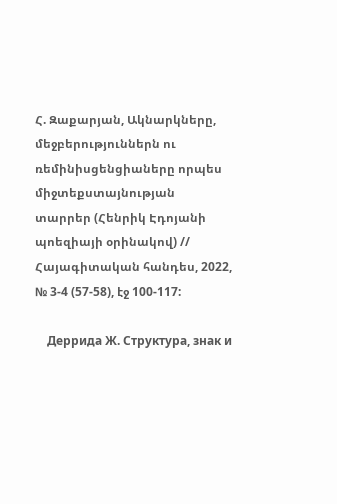Հ. Զաքարյան, Ակնարկները, մեջբերություններն ու ռեմինիսցենցիաները որպես միջտեքստայնության տարրեր (Հենրիկ Էդոյանի պոեզիայի օրինակով) // Հայագիտական հանդես, 2022, № 3-4 (57-58), էջ 100-117:

    Деррида Ж. Структура, знак и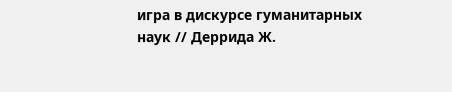игра в дискурсе гуманитарных наук // Деррида Ж.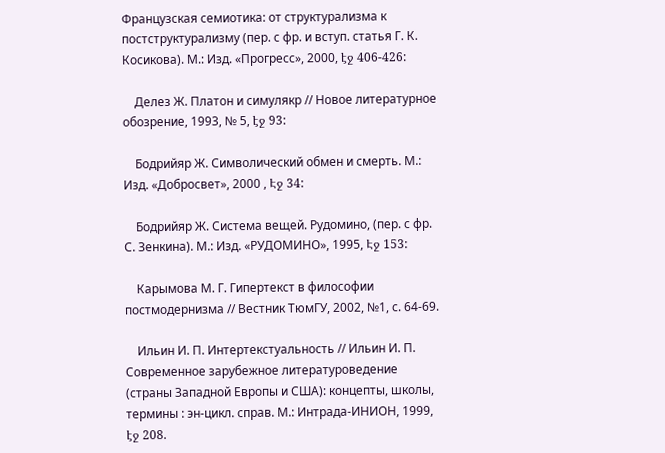Французская семиотика: от структурализма к постструктурализму (пер. с фр. и вступ. статья Г. К. Косикова). М.: Изд. «Прогресс», 2000, էջ 406-426:

    Делез Ж. Платон и симулякр // Новое литературное обозрение, 1993, № 5, էջ 93:

    Бодрийяр Ж. Символический обмен и смерть. М.: Изд. «Добросвет», 2000 , Էջ 34:

    Бодрийяр Ж. Система вещей. Рудомино, (пер. с фр. С. Зенкина). М.: Изд. «РУДОМИНО», 1995, Էջ 153:

    Карымова М. Г. Гипертекст в философии постмодернизма // Вестник ТюмГУ, 2002, №1, с. 64-69.

    Ильин И. П. Интертекстуальность // Ильин И. П. Современное зарубежное литературоведение (страны Западной Европы и США): концепты, школы, термины : эн-цикл. справ. М.: Интрада-ИНИОН, 1999, էջ 208.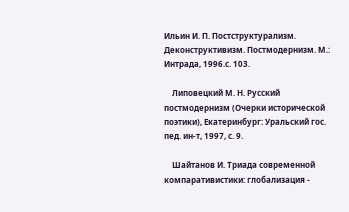Ильин И. П. Постструктурализм. Деконструктивизм. Постмодернизм. М.: Интрада, 1996.с. 103.

    Липовецкий М. Н. Русский постмодернизм (Очерки исторической поэтики), Екатеринбург: Уральский гос. пед. ин-т, 1997, с. 9.

    Шайтанов И. Триада современной компаративистики: глобализация -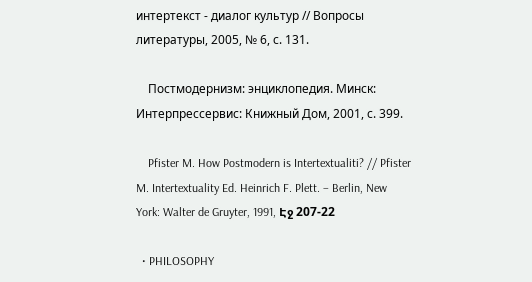интертекст - диалог культур // Вопросы литературы, 2005, № 6, с. 131.

    Постмодернизм: энциклопедия. Минск: Интерпрессервис: Книжный Дом, 2001, с. 399.

    Pfister M. How Postmodern is Intertextualiti? // Pfister M. Intertextuality Ed. Heinrich F. Plett. – Berlin, New York: Walter de Gruyter, 1991, Էջ 207-22

  • PHILOSOPHY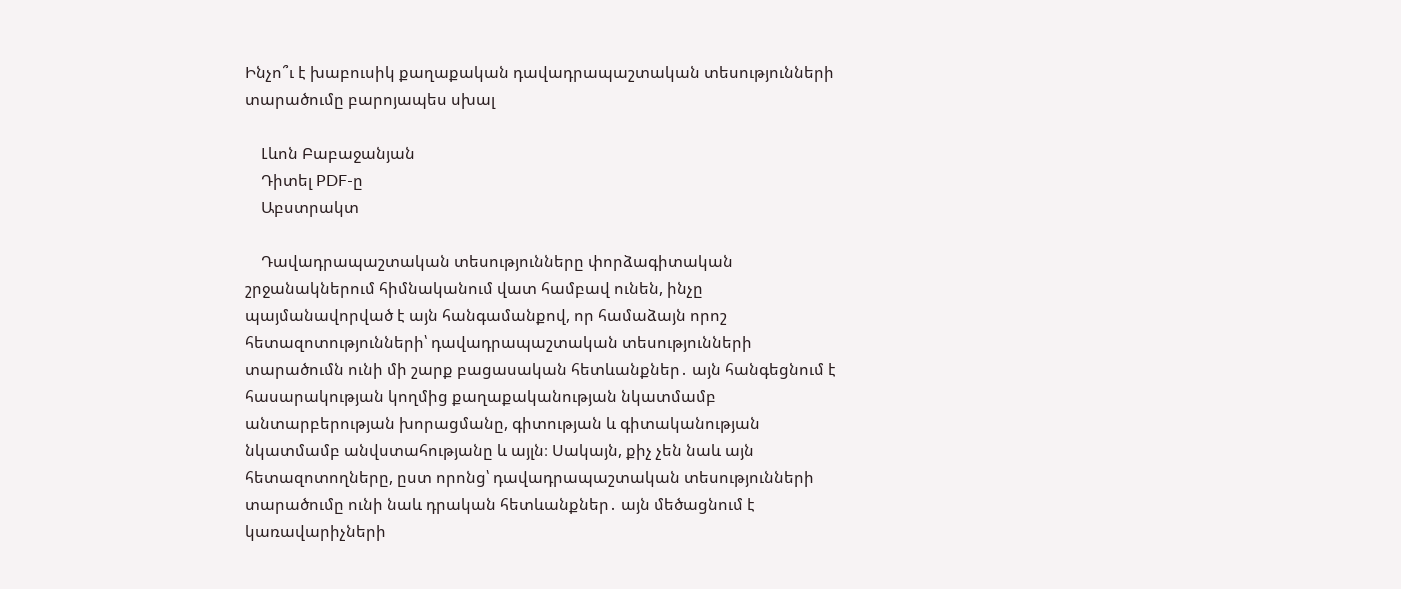Ինչո՞ւ է խաբուսիկ քաղաքական դավադրապաշտական տեսությունների տարածումը բարոյապես սխալ

    Լևոն Բաբաջանյան
    Դիտել PDF-ը
    Աբստրակտ

    Դավադրապաշտական տեսությունները փորձագիտական շրջանակներում հիմնականում վատ համբավ ունեն, ինչը պայմանավորված է այն հանգամանքով, որ համաձայն որոշ հետազոտությունների՝ դավադրապաշտական տեսությունների տարածումն ունի մի շարք բացասական հետևանքներ․ այն հանգեցնում է հասարակության կողմից քաղաքականության նկատմամբ անտարբերության խորացմանը, գիտության և գիտականության նկատմամբ անվստահությանը և այլն։ Սակայն, քիչ չեն նաև այն հետազոտողները, ըստ որոնց՝ դավադրապաշտական տեսությունների տարածումը ունի նաև դրական հետևանքներ․ այն մեծացնում է կառավարիչների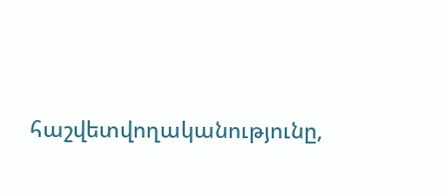հաշվետվողականությունը,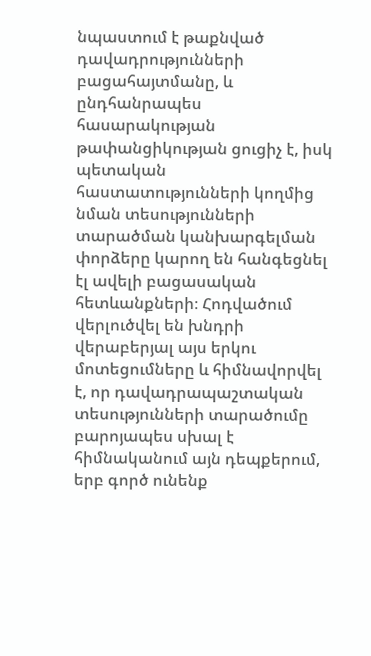նպաստում է թաքնված դավադրությունների բացահայտմանը, և ընդհանրապես հասարակության թափանցիկության ցուցիչ է, իսկ պետական հաստատությունների կողմից նման տեսությունների տարածման կանխարգելման փորձերը կարող են հանգեցնել էլ ավելի բացասական հետևանքների։ Հոդվածում վերլուծվել են խնդրի վերաբերյալ այս երկու մոտեցումները և հիմնավորվել է, որ դավադրապաշտական տեսությունների տարածումը բարոյապես սխալ է հիմնականում այն դեպքերում, երբ գործ ունենք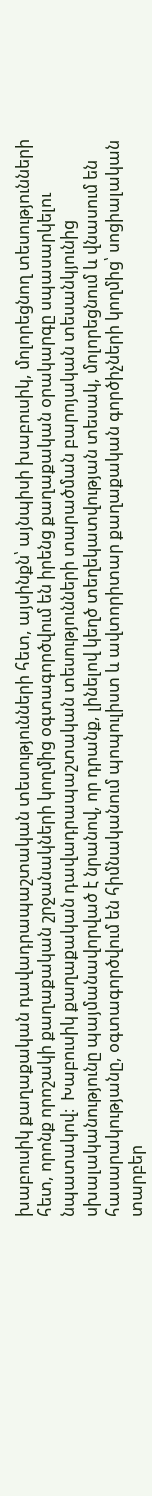խաբուսիկ քաղաքական դավադրապաշտական տեսությունների հետ, այսինքն՝ այնպիսի խաբուսիկ, մոլորեցնող տեսությունների հետ, որոնք որոշակի քաղաքական շրջանակների կողմից օգտագործվում են իրենց քաղաքական օրակարգը սպասարկելու նպատակով։  Խաբուսիկ քաղաքական դավադրապաշտական տեսությունների տարածման բարոյական տեսանկյունից սխալականությունը պայմանավորված է նրանով, որ դրանք, լինելով կեղծ տեղեկատվության տեսակ, մոլորեցնում և վնասում են հասարակությանը, օգտագործվում են հիմնականում պոպուլիստ և ավտորիտար քաղաքական գործիչների կողմից՝ սոցիալական տարբեր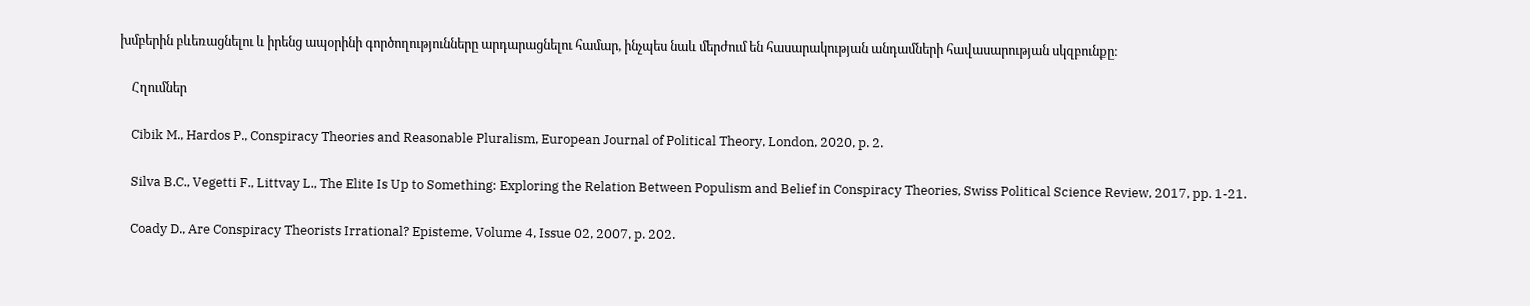խմբերին բևեռացնելու և իրենց ապօրինի գործողությունները արդարացնելու համար, ինչպես նաև մերժում են հասարակության անդամների հավասարության սկզբունքը։

    Հղումներ

    Cibik M., Hardos P., Conspiracy Theories and Reasonable Pluralism, European Journal of Political Theory, London, 2020, p. 2.

    Silva B.C., Vegetti F., Littvay L., The Elite Is Up to Something: Exploring the Relation Between Populism and Belief in Conspiracy Theories, Swiss Political Science Review, 2017, pp. 1-21.

    Coady D., Are Conspiracy Theorists Irrational? Episteme, Volume 4, Issue 02, 2007, p. 202.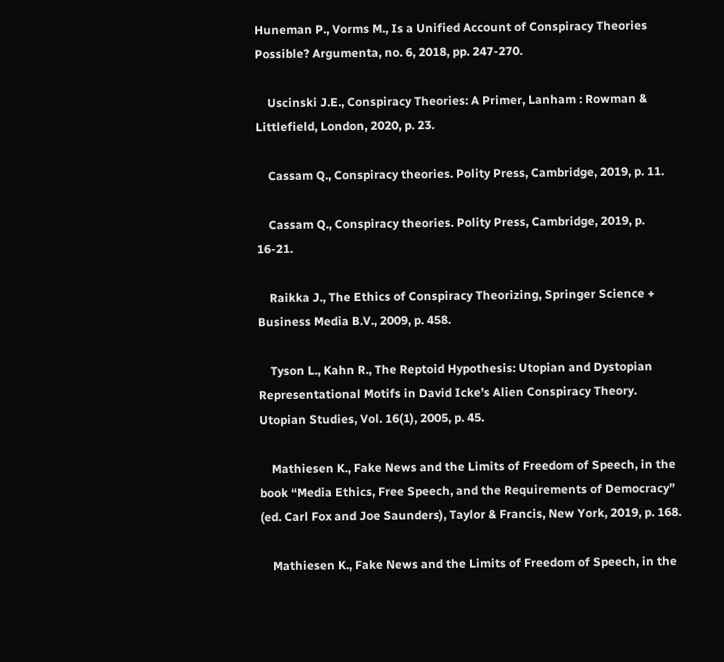Huneman P., Vorms M., Is a Unified Account of Conspiracy Theories Possible? Argumenta, no. 6, 2018, pp. 247-270.

    Uscinski J.E., Conspiracy Theories: A Primer, Lanham : Rowman & Littlefield, London, 2020, p. 23.

    Cassam Q., Conspiracy theories. Polity Press, Cambridge, 2019, p. 11.

    Cassam Q., Conspiracy theories. Polity Press, Cambridge, 2019, p. 16-21.

    Raikka J., The Ethics of Conspiracy Theorizing, Springer Science + Business Media B.V., 2009, p. 458.

    Tyson L., Kahn R., The Reptoid Hypothesis: Utopian and Dystopian Representational Motifs in David Icke’s Alien Conspiracy Theory. Utopian Studies, Vol. 16(1), 2005, p. 45.

    Mathiesen K., Fake News and the Limits of Freedom of Speech, in the book “Media Ethics, Free Speech, and the Requirements of Democracy” (ed. Carl Fox and Joe Saunders), Taylor & Francis, New York, 2019, p. 168.

    Mathiesen K., Fake News and the Limits of Freedom of Speech, in the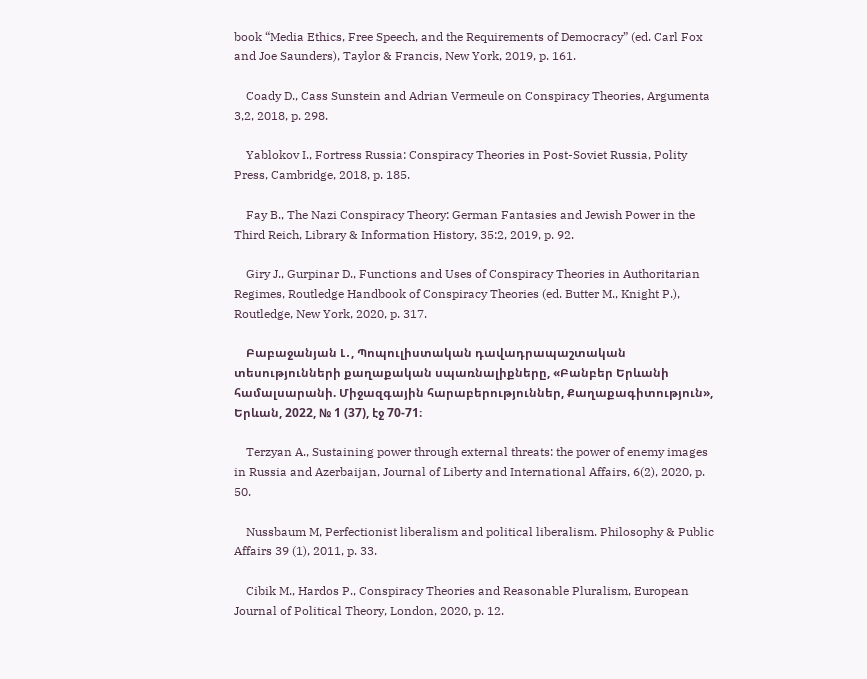book “Media Ethics, Free Speech, and the Requirements of Democracy” (ed. Carl Fox and Joe Saunders), Taylor & Francis, New York, 2019, p. 161.

    Coady D., Cass Sunstein and Adrian Vermeule on Conspiracy Theories, Argumenta 3,2, 2018, p. 298.

    Yablokov I., Fortress Russia: Conspiracy Theories in Post-Soviet Russia, Polity Press, Cambridge, 2018, p. 185.

    Fay B., The Nazi Conspiracy Theory: German Fantasies and Jewish Power in the Third Reich, Library & Information History, 35:2, 2019, p. 92.

    Giry J., Gurpinar D., Functions and Uses of Conspiracy Theories in Authoritarian Regimes, Routledge Handbook of Conspiracy Theories (ed. Butter M., Knight P.), Routledge, New York, 2020, p. 317.

    Բաբաջանյան Լ․, Պոպուլիստական դավադրապաշտական տեսությունների քաղաքական սպառնալիքները, «Բանբեր Երևանի համալսարանի. Միջազգային հարաբերություններ, Քաղաքագիտություն», Երևան, 2022, № 1 (37), էջ 70-71։

    Terzyan A., Sustaining power through external threats: the power of enemy images in Russia and Azerbaijan, Journal of Liberty and International Affairs, 6(2), 2020, p. 50.

    Nussbaum M, Perfectionist liberalism and political liberalism. Philosophy & Public Affairs 39 (1), 2011, p. 33.

    Cibik M., Hardos P., Conspiracy Theories and Reasonable Pluralism, European Journal of Political Theory, London, 2020, p. 12.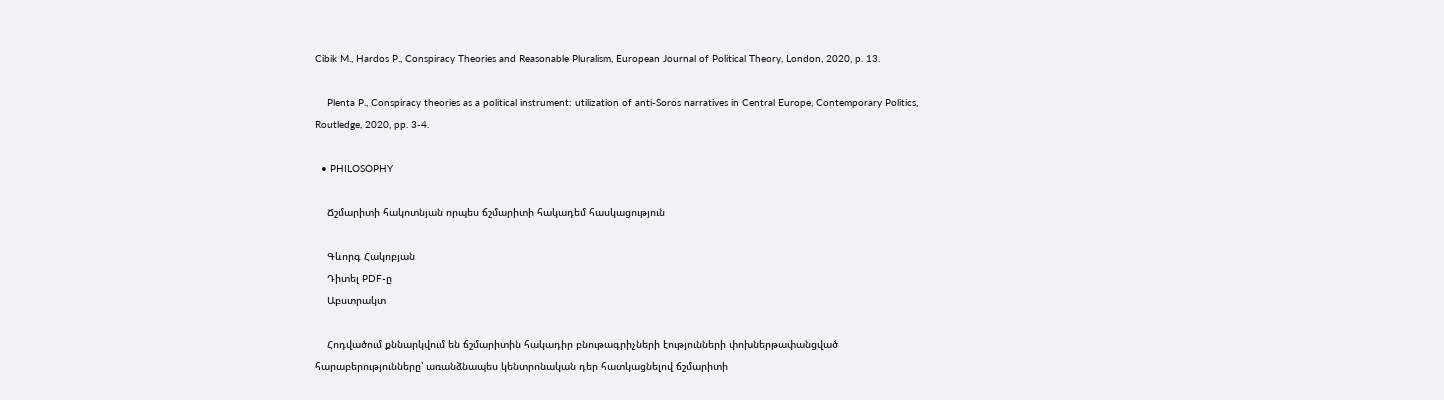Cibik M., Hardos P., Conspiracy Theories and Reasonable Pluralism, European Journal of Political Theory, London, 2020, p. 13.

    Plenta P., Conspiracy theories as a political instrument: utilization of anti-Soros narratives in Central Europe, Contemporary Politics, Routledge, 2020, pp. 3-4.

  • PHILOSOPHY

    Ճշմարիտի հակոտնյան որպես ճշմարիտի հակադեմ հասկացություն

    Գևորգ Հակոբյան
    Դիտել PDF-ը
    Աբստրակտ

    Հոդվածում քննարկվում են ճշմարիտին հակադիր բնութագրիչների էությունների փոխներթափանցված հարաբերությունները՝ առանձնապես կենտրոնական դեր հատկացնելով ճշմարիտի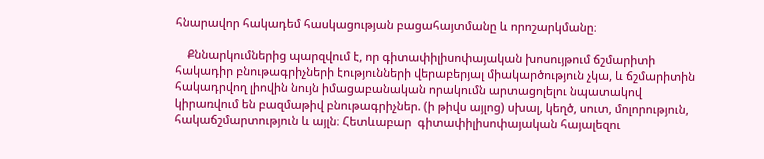հնարավոր հակադեմ հասկացության բացահայտմանը և որոշարկմանը։

    Քննարկումներից պարզվում է, որ գիտափիլիսոփայական խոսույթում ճշմարիտի հակադիր բնութագրիչների էությունների վերաբերյալ միակարծություն չկա, և ճշմարիտին հակադրվող լիովին նույն իմացաբանական որակումն արտացոլելու նպատակով  կիրառվում են բազմաթիվ բնութագրիչներ. (ի թիվս այլոց) սխալ, կեղծ, սուտ, մոլորություն, հակաճշմարտություն և այլն։ Հետևաբար  գիտափիլիսոփայական հայալեզու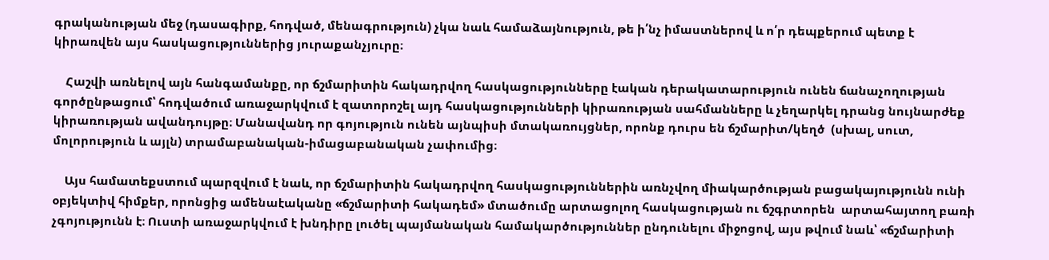գրականության մեջ (դասագիրք, հոդված, մենագրություն) չկա նաև համաձայնություն, թե ի՛նչ իմաստներով և ո՛ր դեպքերում պետք է կիրառվեն այս հասկացություններից յուրաքանչյուրը։

    Հաշվի առնելով այն հանգամանքը, որ ճշմարիտին հակադրվող հասկացությունները էական դերակատարություն ունեն ճանաչողության գործընթացում՝ հոդվածում առաջարկվում է զատորոշել այդ հասկացությունների կիրառության սահմանները և չեղարկել դրանց նույնարժեք կիրառության ավանդույթը։ Մանավանդ որ գոյություն ունեն այնպիսի մտակառույցներ, որոնք դուրս են ճշմարիտ/կեղծ  (սխալ, սուտ, մոլորություն և այլն) տրամաբանական-իմացաբանական չափումից։

    Այս համատեքստում պարզվում է նաև, որ ճշմարիտին հակադրվող հասկացություններին առնչվող միակարծության բացակայությունն ունի օբյեկտիվ հիմքեր, որոնցից ամենաէականը «ճշմարիտի հակադեմ» մտածումը արտացոլող հասկացության ու ճշգրտորեն  արտահայտող բառի չգոյությունն է։ Ուստի առաջարկվում է խնդիրը լուծել պայմանական համակարծություններ ընդունելու միջոցով, այս թվում նաև՝ «ճշմարիտի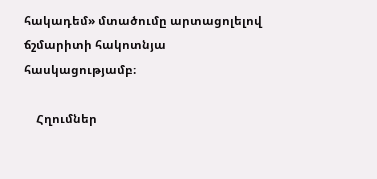հակադեմ» մտածումը արտացոլելով ճշմարիտի հակոտնյա հասկացությամբ։

    Հղումներ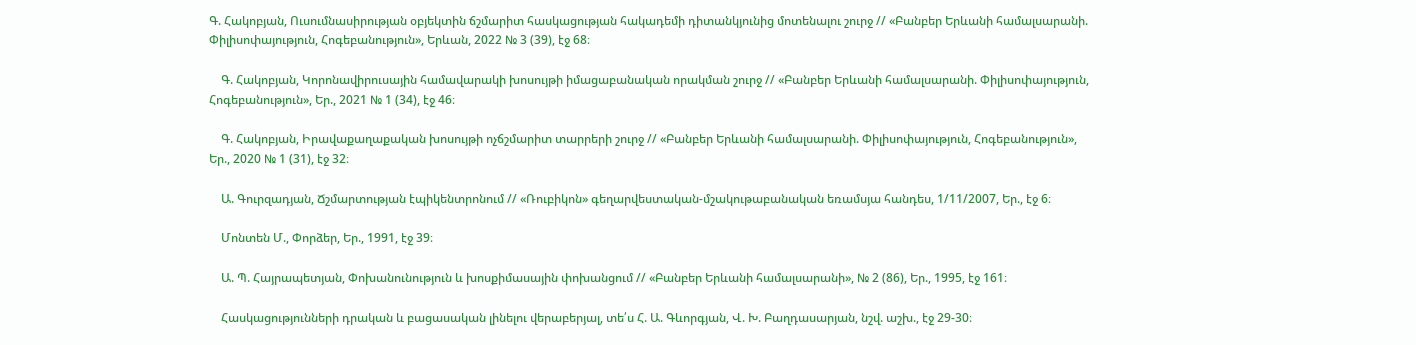Գ. Հակոբյան, Ուսումնասիրության օբյեկտին ճշմարիտ հասկացության հակադեմի դիտանկյունից մոտենալու շուրջ // «Բանբեր Երևանի համալսարանի. Փիլիսոփայություն, Հոգեբանություն», Երևան, 2022 № 3 (39), էջ 68։

    Գ. Հակոբյան, Կորոնավիրուսային համավարակի խոսույթի իմացաբանական որակման շուրջ // «Բանբեր Երևանի համալսարանի. Փիլիսոփայություն, Հոգեբանություն», Եր., 2021 № 1 (34), էջ 46։

    Գ. Հակոբյան, Իրավաքաղաքական խոսույթի ոչճշմարիտ տարրերի շուրջ // «Բանբեր Երևանի համալսարանի. Փիլիսոփայություն, Հոգեբանություն», Եր., 2020 № 1 (31), էջ 32։

    Ա. Գուրզադյան, Ճշմարտության էպիկենտրոնում // «Ռուբիկոն» գեղարվեստական-մշակութաբանական եռամսյա հանդես, 1/11/2007, Եր., էջ 6։

    Մոնտեն Մ., Փորձեր, Եր., 1991, էջ 39։

    Ա. Պ. Հայրապետյան, Փոխանունություն և խոսքիմասային փոխանցում // «Բանբեր Երևանի համալսարանի», № 2 (86), Եր., 1995, էջ 161։

    Հասկացությունների դրական և բացասական լինելու վերաբերյալ, տե՛ս Հ. Ա. Գևորգյան, Վ. Խ. Բաղդասարյան, նշվ. աշխ., էջ 29-30։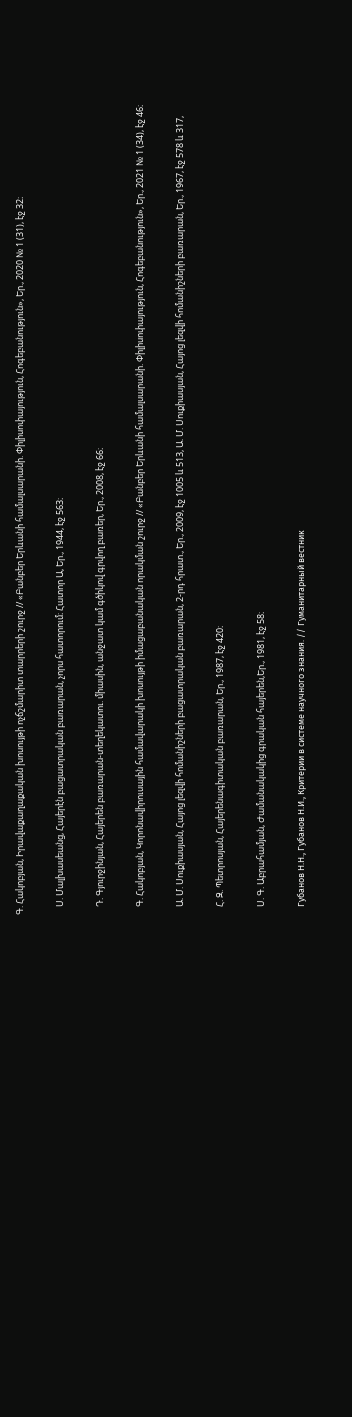Գ. Հակոբյան, Իրավաքաղաքական խոսույթի ոչճշմարիտ տարրերի շուրջ // «Բանբեր Երևանի համալսարանի. Փիլիսոփայություն, Հոգեբանություն», Եր., 2020 № 1 (31), էջ 32։

    Ս. Մալխասեանց, Հայերէն բացատրական բառարան, չորս հատորում։ Հատոր Ա, Եր., 1944, էջ 563։

    Դ. Գյուրջինյան, Հայերեն բառարան-տեղեկատու. միասին, անջատ կամ գծիկով գրվող բառեր, Եր., 2008, էջ 66։

    Գ. Հակոբյան, Կորոնավիրուսային համավարակի խոսույթի իմացաբանական որակման շուրջ // «Բանբեր Երևանի համալսարանի. Փիլիսոփայություն, Հոգեբանություն», Եր., 2021 № 1 (34), էջ 46։

    Ա. Մ. Սուքիասյան, Հայոց լեզվի հոմանիշների բացատրական բառարան, 2-րդ հրատ., Եր., 2009, էջ 1005 և 513, Ա. Մ. Սուքիասյան, Հայոց լեզվի հոմանիշների բառարան, Եր., 1967, էջ 578 և 317,

    Հ. Զ. Պետրոսյան, Հայերենագիտական բառարան, Եր., 1987, էջ 420։

    Ս. Գ. Աբրահամյան, Ժամանակակից գրական հայերեն,Եր., 1981, էջ 58։

    Губанов Н.Н., Губанов Н.И., Критерии в системе научного знания. // Гуманитарный вестник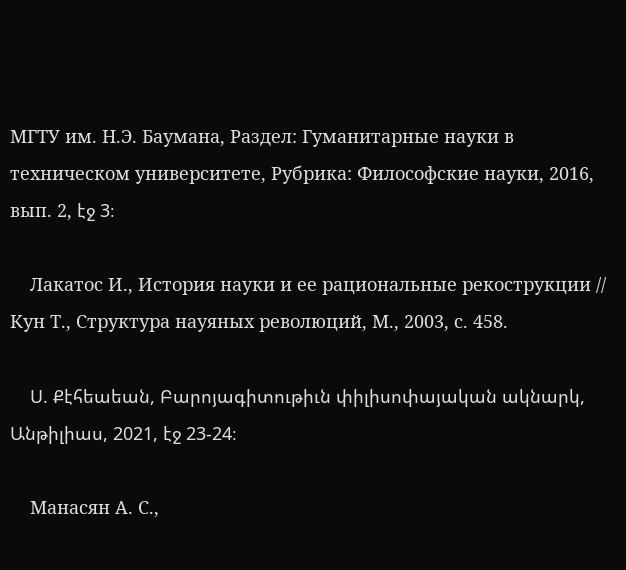МГТУ им. Н.Э. Баумана, Раздел: Гуманитарные науки в техническом университете, Рубрика: Философские науки, 2016, вып. 2, էջ 3։

    Лакатос И., История науки и ее рациональные рекострукции // Кун Т., Структура науяных революций, М., 2003, с. 458.

    Ս. Քէհեաեան, Բարոյագիտութիւն փիլիսոփայական ակնարկ, Անթիլիաս, 2021, էջ 23-24։

    Манасян А. С.,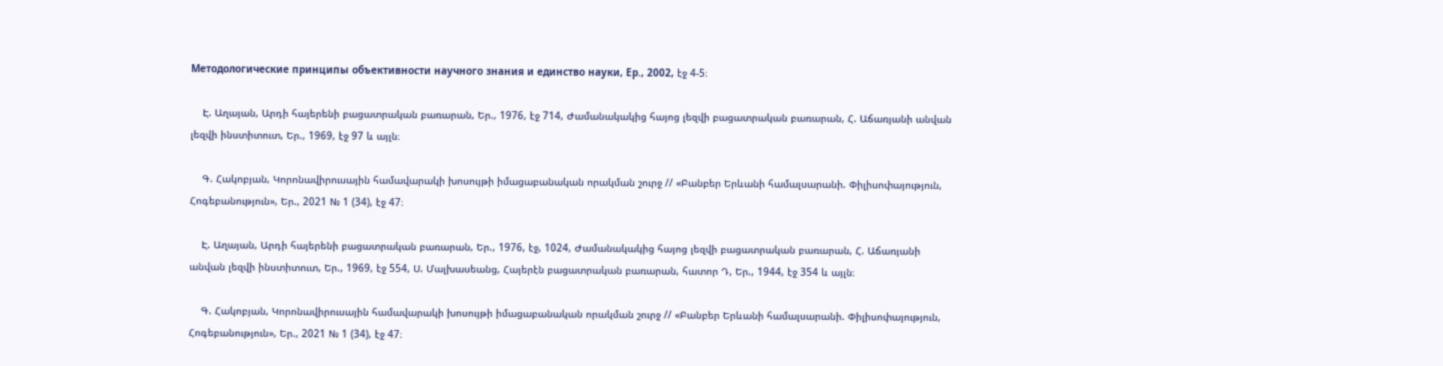Методологические принципы объективности научного знания и единство науки, Ер., 2002, էջ 4-5։

    Է. Աղայան, Արդի հայերենի բացատրական բառարան, Եր., 1976, էջ 714, Ժամանակակից հայոց լեզվի բացատրական բառարան, Հ. Աճառյանի անվան լեզվի ինստիտուտ, Եր., 1969, էջ 97 և այլն։

    Գ. Հակոբյան, Կորոնավիրուսային համավարակի խոսույթի իմացաբանական որակման շուրջ // «Բանբեր Երևանի համալսարանի. Փիլիսոփայություն, Հոգեբանություն», Եր., 2021 № 1 (34), էջ 47։

    Է. Աղայան, Արդի հայերենի բացատրական բառարան, Եր., 1976, էջ, 1024, Ժամանակակից հայոց լեզվի բացատրական բառարան, Հ. Աճառյանի անվան լեզվի ինստիտուտ, Եր., 1969, էջ 554, Ս. Մալխասեանց, Հայերէն բացատրական բառարան, հատոր Դ, Եր., 1944, էջ 354 և այլն։

    Գ. Հակոբյան, Կորոնավիրուսային համավարակի խոսույթի իմացաբանական որակման շուրջ // «Բանբեր Երևանի համալսարանի. Փիլիսոփայություն, Հոգեբանություն», Եր., 2021 № 1 (34), էջ 47։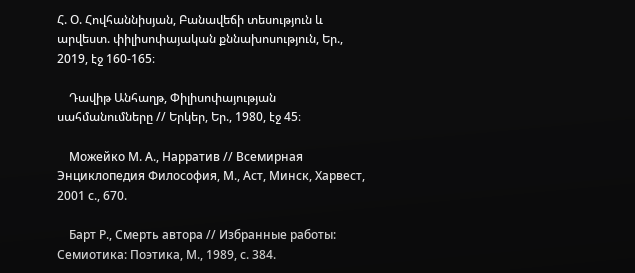Հ. Օ. Հովհաննիսյան, Բանավեճի տեսություն և արվեստ. փիլիսոփայական քննախոսություն, Եր., 2019, էջ 160-165։

    Դավիթ Անհաղթ, Փիլիսոփայության սահմանումները // Երկեր, Եր., 1980, էջ 45։

    Можейко М. А., Нарратив // Всемирная Энциклопедия Философия, М., Аст, Минск, Харвест, 2001 с., 670.

    Барт Р., Смерть автора // Избранные работы: Семиотика: Поэтика, М., 1989, с. 384.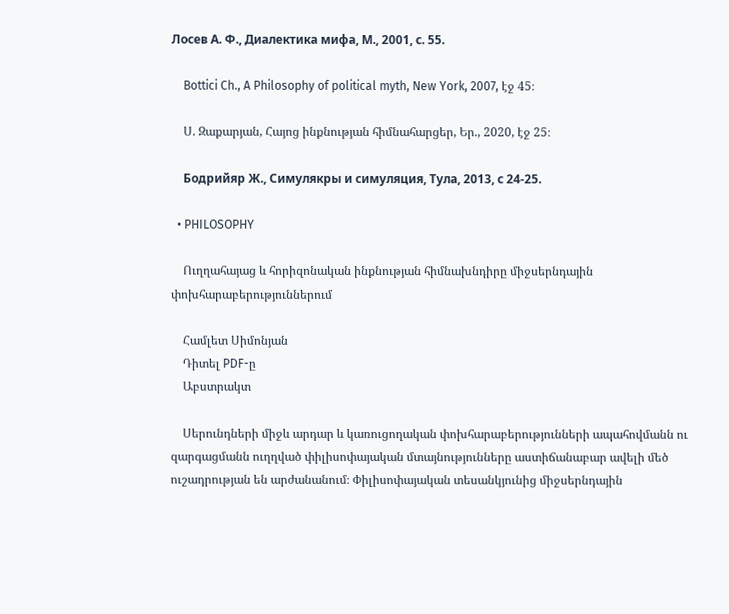Лосев А. Ф., Диалектика мифа, М., 2001, с. 55.

    Bottici Ch., A Philosophy of political myth, New York, 2007, էջ 45։

    Ս. Զաքարյան, Հայոց ինքնության հիմնահարցեր, Եր., 2020, էջ 25։

    Бодрийяр Ж., Симулякры и симуляция, Тула, 2013, с 24-25.

  • PHILOSOPHY

    Ուղղահայաց և հորիզոնական ինքնության հիմնախնդիրը միջսերնդային փոխհարաբերություններում

    Համլետ Սիմոնյան
    Դիտել PDF-ը
    Աբստրակտ

    Սերունդների միջև արդար և կառուցողական փոխհարաբերությունների ապահովմանն ու զարգացմանն ուղղված փիլիսոփայական մտայնությունները աստիճանաբար ավելի մեծ ուշադրության են արժանանում։ Փիլիսոփայական տեսանկյունից միջսերնդային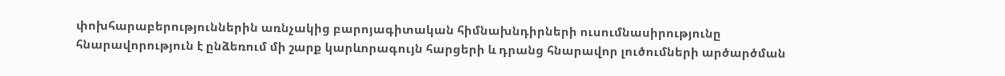փոխհարաբերություններին առնչակից բարոյագիտական հիմնախնդիրների ուսումնասիրությունը հնարավորություն է ընձեռում մի շարք կարևորագույն հարցերի և դրանց հնարավոր լուծումների արծարծման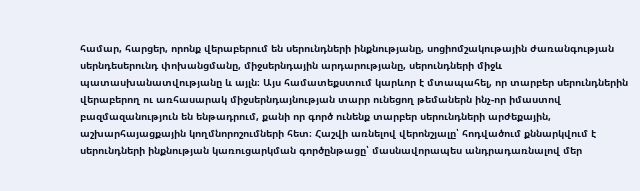համար, հարցեր, որոնք վերաբերում են սերունդների ինքնությանը, սոցիոմշակութային ժառանգության սերնդեսերունդ փոխանցմանը, միջսերնդային արդարությանը, սերունդների միջև պատասխանատվությանը և այլն։ Այս համատեքստում կարևոր է մտապահել, որ տարբեր սերունդներին վերաբերող ու առհասարակ միջսերնդայնության տարր ունեցող թեմաներն ինչ-որ իմաստով բազմազանություն են ենթադրում, քանի որ գործ ունենք տարբեր սերունդների արժեքային, աշխարհայացքային կողմնորոշումների հետ։ Հաշվի առնելով վերոնշյալը՝ հոդվածում քննարկվում է սերունդների ինքնության կառուցարկման գործընթացը՝ մասնավորապես անդրադառնալով մեր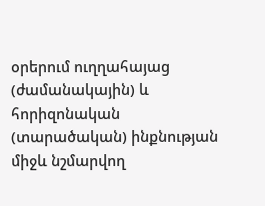օրերում ուղղահայաց (ժամանակային) և հորիզոնական (տարածական) ինքնության միջև նշմարվող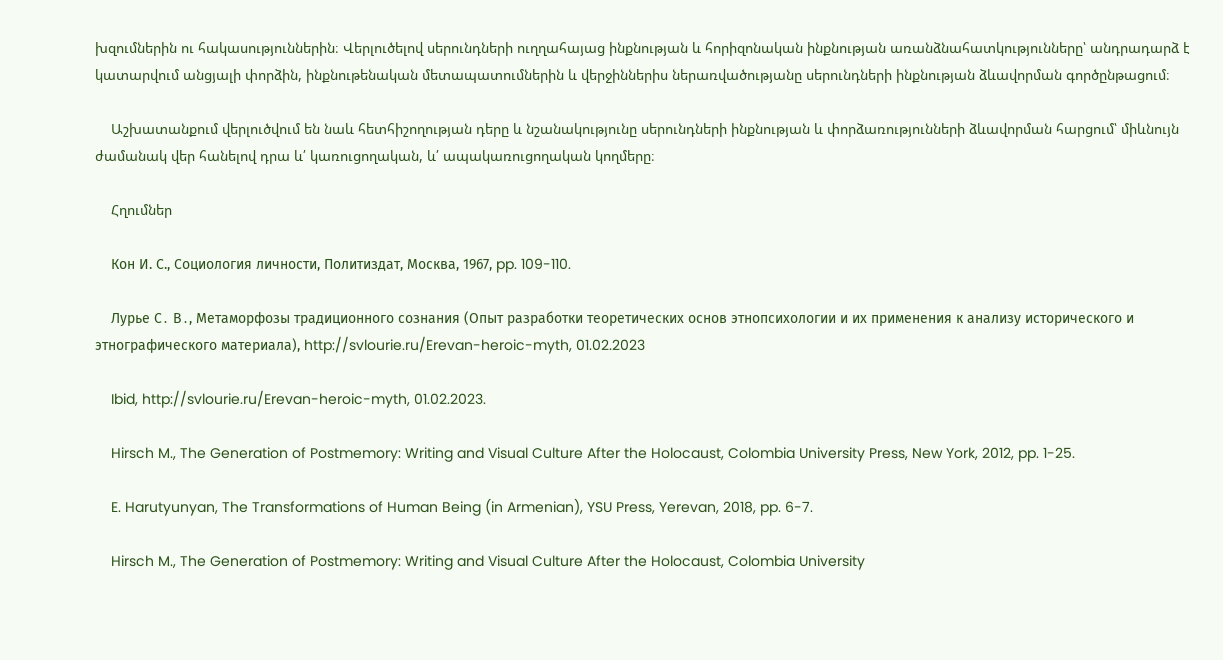խզումներին ու հակասություններին։ Վերլուծելով սերունդների ուղղահայաց ինքնության և հորիզոնական ինքնության առանձնահատկությունները՝ անդրադարձ է կատարվում անցյալի փորձին, ինքնութենական մետապատումներին և վերջիններիս ներառվածությանը սերունդների ինքնության ձևավորման գործընթացում։

    Աշխատանքում վերլուծվում են նաև հետհիշողության դերը և նշանակությունը սերունդների ինքնության և փորձառությունների ձևավորման հարցում՝ միևնույն ժամանակ վեր հանելով դրա և՛ կառուցողական, և՛ ապակառուցողական կողմերը։

    Հղումներ

    Кон И. С., Социология личности, Политиздат, Москва, 1967, pp. 109-110.

    Лурье С․ В․, Метаморфозы традиционного сознания (Опыт разработки теоретических основ этнопсихологии и их применения к анализу исторического и этнографического материала), http://svlourie.ru/Erevan-heroic-myth, 01.02.2023

    Ibid, http://svlourie.ru/Erevan-heroic-myth, 01.02.2023.

    Hirsch M., The Generation of Postmemory: Writing and Visual Culture After the Holocaust, Colombia University Press, New York, 2012, pp. 1-25.

    E. Harutyunyan, The Transformations of Human Being (in Armenian), YSU Press, Yerevan, 2018, pp. 6-7.

    Hirsch M., The Generation of Postmemory: Writing and Visual Culture After the Holocaust, Colombia University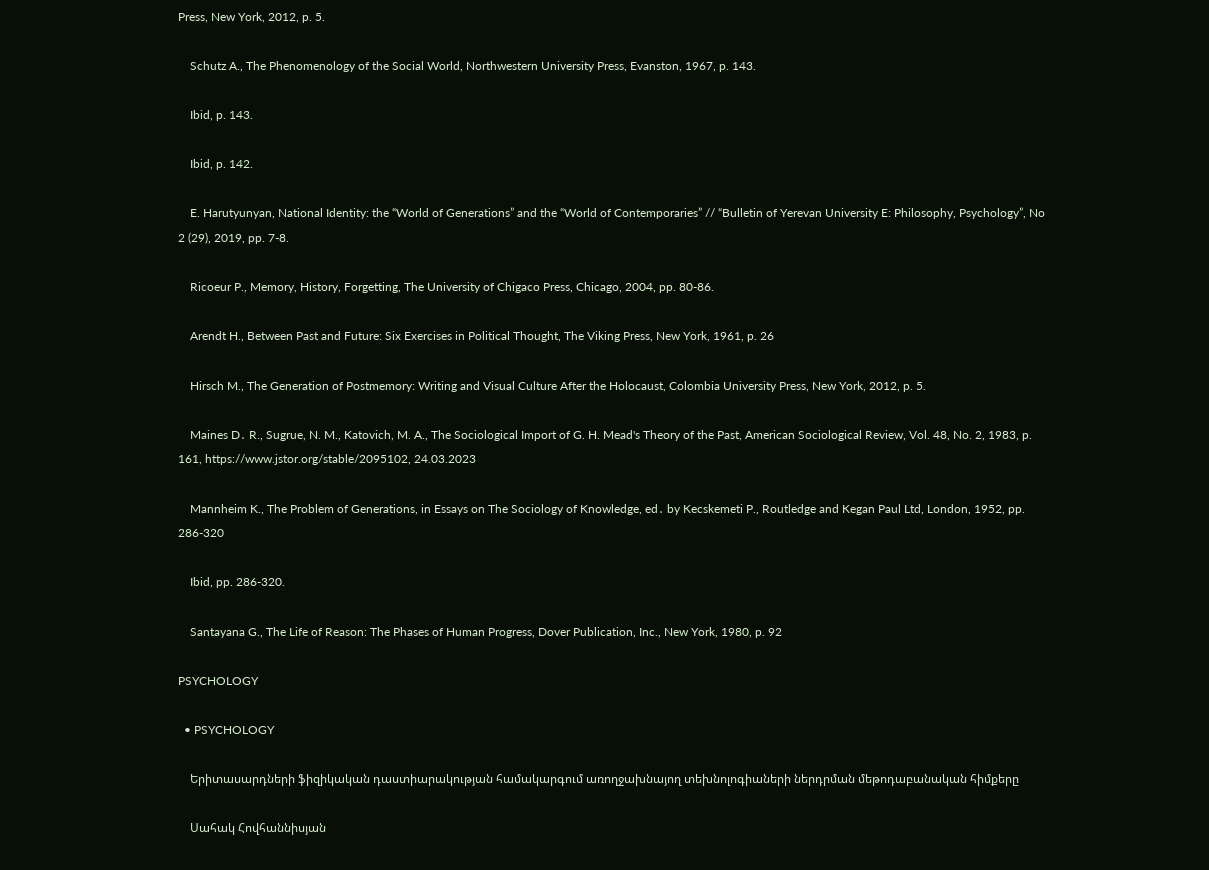Press, New York, 2012, p. 5.

    Schutz A., The Phenomenology of the Social World, Northwestern University Press, Evanston, 1967, p. 143.

    Ibid, p. 143.

    Ibid, p. 142.

    E. Harutyunyan, National Identity: the “World of Generations” and the “World of Contemporaries” // “Bulletin of Yerevan University E: Philosophy, Psychology”, No 2 (29), 2019, pp. 7-8.

    Ricoeur P., Memory, History, Forgetting, The University of Chigaco Press, Chicago, 2004, pp. 80-86.

    Arendt H., Between Past and Future: Six Exercises in Political Thought, The Viking Press, New York, 1961, p. 26

    Hirsch M., The Generation of Postmemory: Writing and Visual Culture After the Holocaust, Colombia University Press, New York, 2012, p. 5.

    Maines D․ R., Sugrue, N. M., Katovich, M. A., The Sociological Import of G. H. Mead's Theory of the Past, American Sociological Review, Vol. 48, No. 2, 1983, p. 161, https://www.jstor.org/stable/2095102, 24.03.2023

    Mannheim K., The Problem of Generations, in Essays on The Sociology of Knowledge, ed․ by Kecskemeti P., Routledge and Kegan Paul Ltd, London, 1952, pp. 286-320

    Ibid, pp. 286-320.

    Santayana G., The Life of Reason: The Phases of Human Progress, Dover Publication, Inc., New York, 1980, p. 92

PSYCHOLOGY

  • PSYCHOLOGY

    Երիտասարդների ֆիզիկական դաստիարակության համակարգում առողջախնայող տեխնոլոգիաների ներդրման մեթոդաբանական հիմքերը

    Սահակ Հովհաննիսյան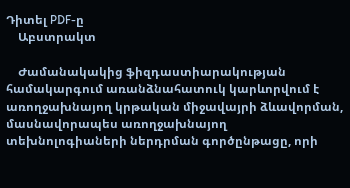Դիտել PDF-ը
    Աբստրակտ

    Ժամանակակից ֆիզդաստիարակության համակարգում առանձնահատուկ կարևորվում է առողջախնայող կրթական միջավայրի ձևավորման, մասնավորապես առողջախնայող տեխնոլոգիաների ներդրման գործընթացը, որի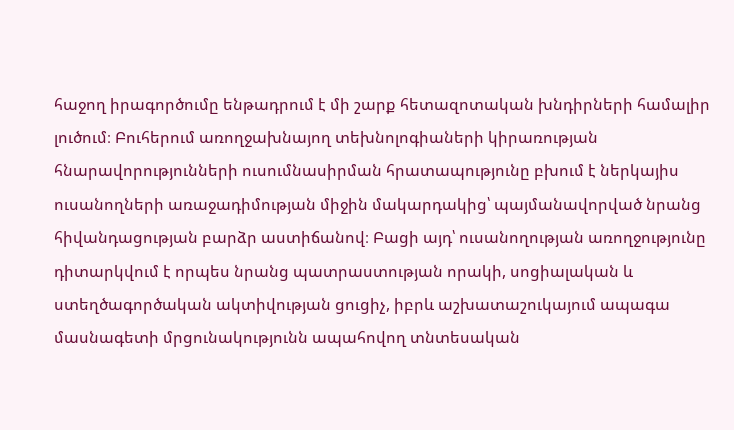հաջող իրագործումը ենթադրում է մի շարք հետազոտական խնդիրների համալիր լուծում։ Բուհերում առողջախնայող տեխնոլոգիաների կիրառության հնարավորությունների ուսումնասիրման հրատապությունը բխում է ներկայիս ուսանողների առաջադիմության միջին մակարդակից՝ պայմանավորված նրանց հիվանդացության բարձր աստիճանով։ Բացի այդ՝ ուսանողության առողջությունը դիտարկվում է որպես նրանց պատրաստության որակի, սոցիալական և ստեղծագործական ակտիվության ցուցիչ, իբրև աշխատաշուկայում ապագա մասնագետի մրցունակությունն ապահովող տնտեսական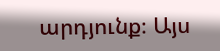արդյունք։ Այս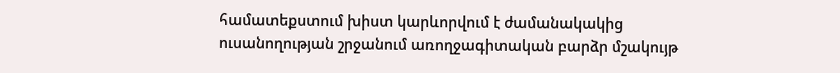համատեքստում խիստ կարևորվում է ժամանակակից ուսանողության շրջանում առողջագիտական բարձր մշակույթ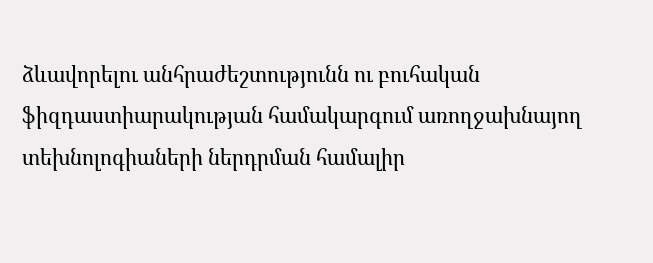ձևավորելու անհրաժեշտությունն ու բուհական ֆիզդաստիարակության համակարգում առողջախնայող տեխնոլոգիաների ներդրման համալիր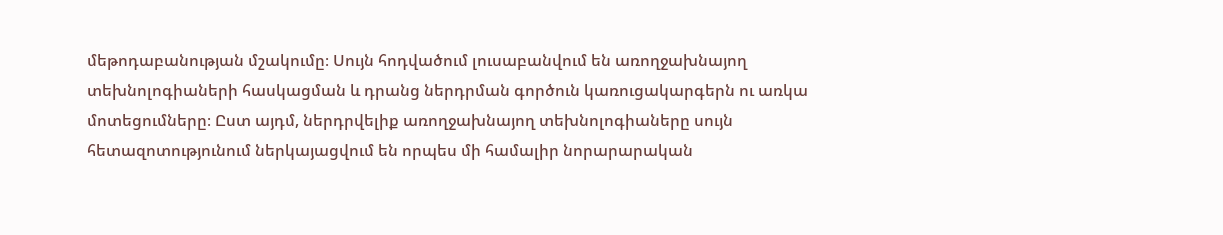մեթոդաբանության մշակումը։ Սույն հոդվածում լուսաբանվում են առողջախնայող տեխնոլոգիաների հասկացման և դրանց ներդրման գործուն կառուցակարգերն ու առկա մոտեցումները։ Ըստ այդմ, ներդրվելիք առողջախնայող տեխնոլոգիաները սույն հետազոտությունում ներկայացվում են որպես մի համալիր նորարարական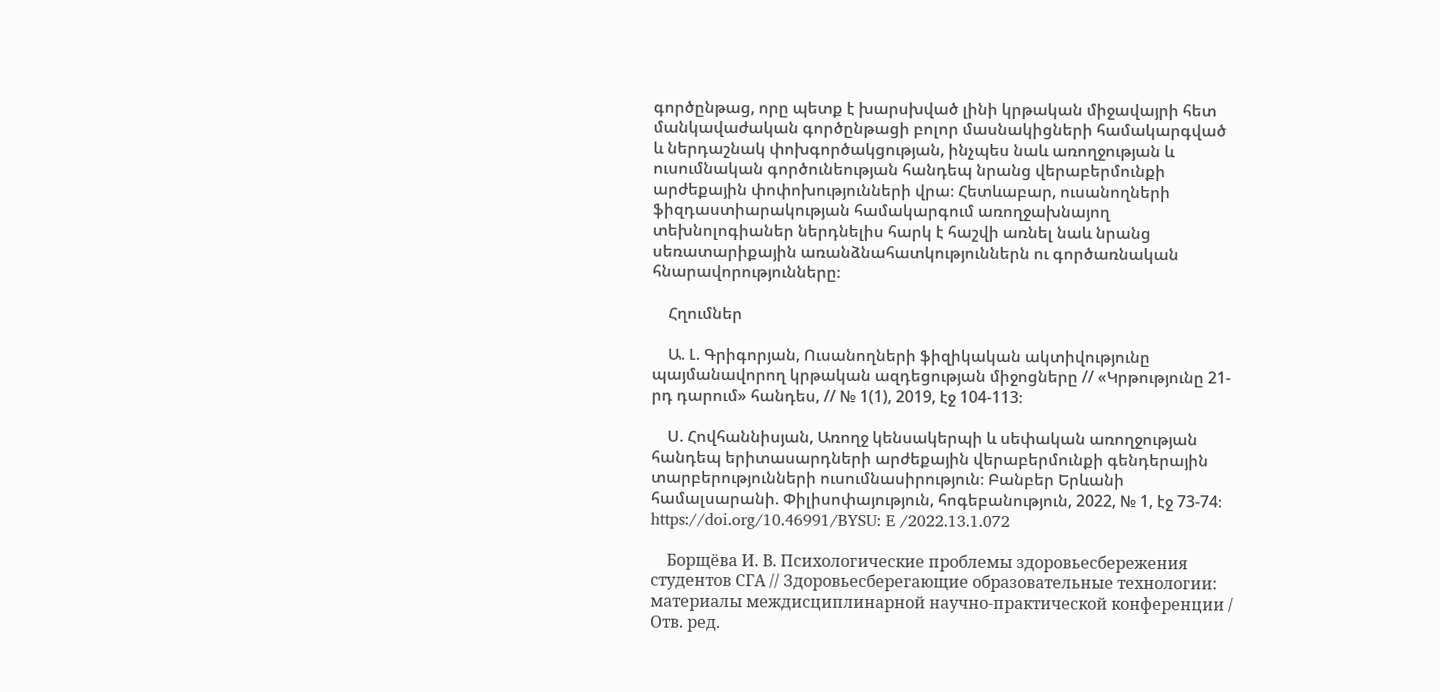գործընթաց, որը պետք է խարսխված լինի կրթական միջավայրի հետ մանկավաժական գործընթացի բոլոր մասնակիցների համակարգված և ներդաշնակ փոխգործակցության, ինչպես նաև առողջության և ուսումնական գործունեության հանդեպ նրանց վերաբերմունքի արժեքային փոփոխությունների վրա։ Հետևաբար, ուսանողների ֆիզդաստիարակության համակարգում առողջախնայող տեխնոլոգիաներ ներդնելիս հարկ է հաշվի առնել նաև նրանց սեռատարիքային առանձնահատկություններն ու գործառնական հնարավորությունները։

    Հղումներ

    Ա. Լ. Գրիգորյան, Ուսանողների ֆիզիկական ակտիվությունը պայմանավորող կրթական ազդեցության միջոցները // «Կրթությունը 21-րդ դարում» հանդես, // № 1(1), 2019, էջ 104-113։

    Ս. Հովհաննիսյան, Առողջ կենսակերպի և սեփական առողջության հանդեպ երիտասարդների արժեքային վերաբերմունքի գենդերային տարբերությունների ուսումնասիրություն։ Բանբեր Երևանի համալսարանի. Փիլիսոփայություն, հոգեբանություն, 2022, № 1, էջ 73-74։ https://doi.org/10.46991/BYSU: E /2022.13.1.072

    Борщёва И. В. Психологические проблемы здоровьесбережения студентов СГА // Здоровьесберегающие образовательные технологии: материалы междисциплинарной научно-практической конференции / Отв. ред.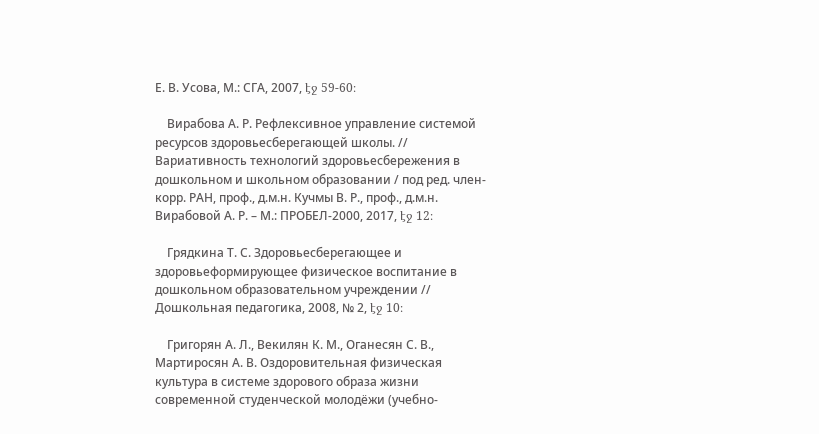Е. В. Усова, М.: СГА, 2007, էջ 59-60։

    Вирабова А. Р. Рефлексивное управление системой ресурсов здоровьесберегающей школы. // Вариативность технологий здоровьесбережения в дошкольном и школьном образовании / под ред. член-корр. РАН, проф., д.м.н. Кучмы В. Р., проф., д.м.н. Вирабовой А. Р. – М.: ПРОБЕЛ-2000, 2017, էջ 12։

    Грядкина Т. С. Здоровьесберегающее и здоровьеформирующее физическое воспитание в дошкольном образовательном учреждении // Дошкольная педагогика, 2008, № 2, էջ 10։

    Григорян А. Л., Векилян К. М., Оганесян С. В., Мартиросян А. В. Оздоровительная физическая культура в системе здорового образа жизни современной студенческой молодёжи (учебно-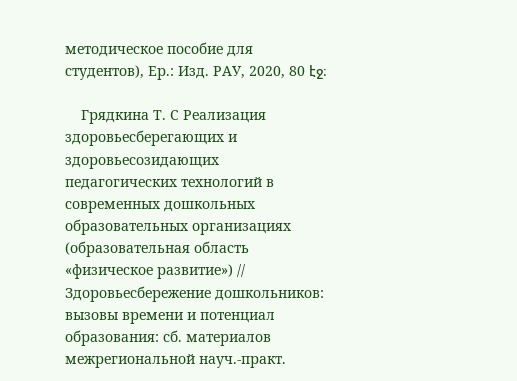методическое пособие для студентов), Ер.: Изд. РАУ, 2020, 80 էջ։

    Грядкина Т. С Реализация здоровьесберегающих и здоровьесозидающих педагогических технологий в современных дошкольных образовательных организациях (образовательная область «физическое развитие») // Здоровьесбережение дошкольников: вызовы времени и потенциал образования: сб. материалов межрегиональной науч.-практ.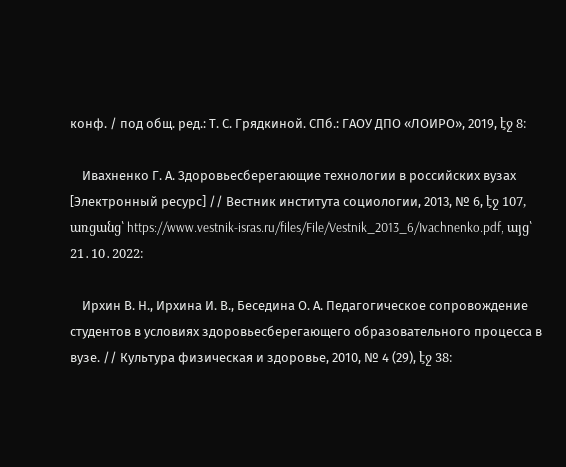конф. / под общ. ред.: Т. С. Грядкиной. СПб.: ГАОУ ДПО «ЛОИРО», 2019, էջ 8։

    Ивахненко Г. А. Здоровьесберегающие технологии в российских вузах [Электронный ресурс] // Вестник института социологии, 2013, № 6, էջ 107, առցանց՝ https://www.vestnik-isras.ru/files/File/Vestnik_2013_6/Ivachnenko.pdf, այց՝ 21․10․2022։

    Ирхин В. Н., Ирхина И. В., Беседина О. А. Педагогическое сопровождение студентов в условиях здоровьесберегающего образовательного процесса в вузе. // Культура физическая и здоровье, 2010, № 4 (29), էջ 38։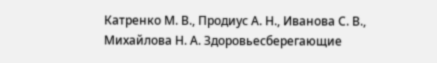Катренко М. В., Продиус А. Н., Иванова С. В., Михайлова Н. А. Здоровьесберегающие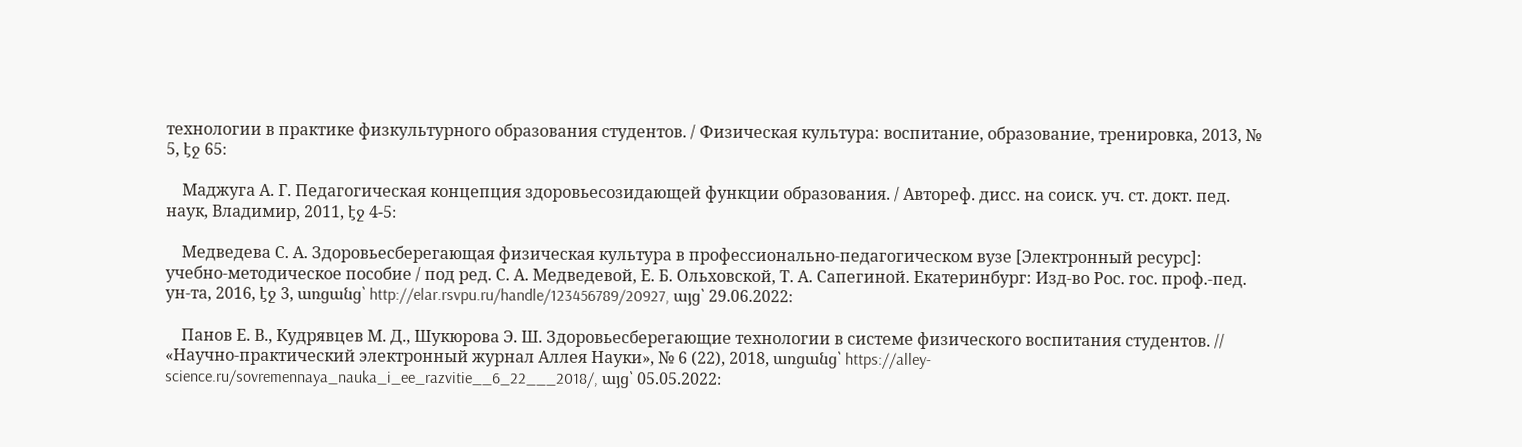технологии в практике физкультурного образования студентов. / Физическая культура: воспитание, образование, тренировка, 2013, № 5, էջ 65։

    Маджуга А. Г. Педагогическая концепция здоровьесозидающей функции образования. / Автореф. дисс. на соиск. уч. ст. докт. пед. наук, Владимир, 2011, էջ 4-5։

    Медведева С. А. Здоровьесберегающая физическая культура в профессионально-педагогическом вузе [Электронный ресурс]: учебно-методическое пособие / под ред. С. А. Медведевой, Е. Б. Ольховской, Т. А. Сапегиной. Екатеринбург: Изд-во Рос. гос. проф.-пед. ун-та, 2016, էջ 3, առցանց՝ http://elar.rsvpu.ru/handle/123456789/20927, այց՝ 29.06.2022։

    Панов Е. В., Кудрявцев М. Д., Шукюрова Э. Ш. Здоровьесберегающие технологии в системе физического воспитания студентов. // «Научно-практический электронный журнал Аллея Науки», № 6 (22), 2018, առցանց՝ https://alley-science.ru/sovremennaya_nauka_i_ee_razvitie__6_22___2018/, այց՝ 05.05.2022։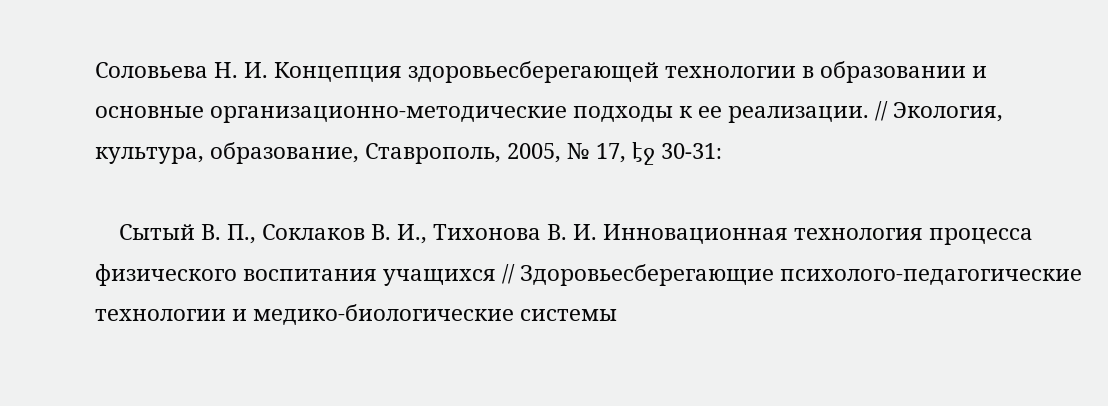Соловьева Н. И. Концепция здоровьесберегающей технологии в образовании и основные организационно-методические подходы к ее реализации. // Экология, культура, образование, Ставрополь, 2005, № 17, էջ 30-31։

    Сытый В. П., Соклаков В. И., Тихонова В. И. Инновационная технология процесса физического воспитания учащихся // Здоровьесберегающие психолого-педагогические технологии и медико-биологические системы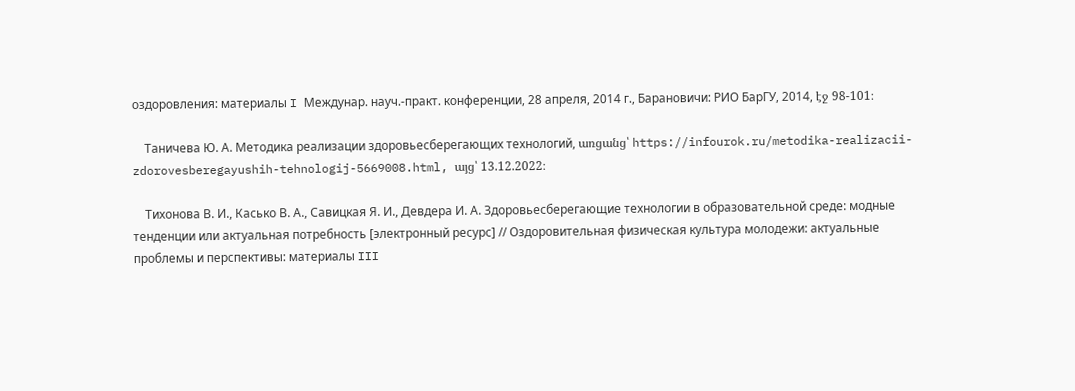оздоровления: материалы I Междунар. науч.-практ. конференции, 28 апреля, 2014 г., Барановичи: РИО БарГУ, 2014, էջ 98-101։

    Таничева Ю. А. Методика реализации здоровьесберегающих технологий, առցանց՝ https://infourok.ru/metodika-realizacii-zdorovesberegayushih-tehnologij-5669008.html, այց՝ 13.12.2022։

    Тихонова В. И., Касько В. А., Савицкая Я. И., Девдера И. А. Здоровьесберегающие технологии в образовательной среде: модные тенденции или актуальная потребность [электронный ресурс] // Оздоровительная физическая культура молодежи: актуальные проблемы и перспективы: материалы III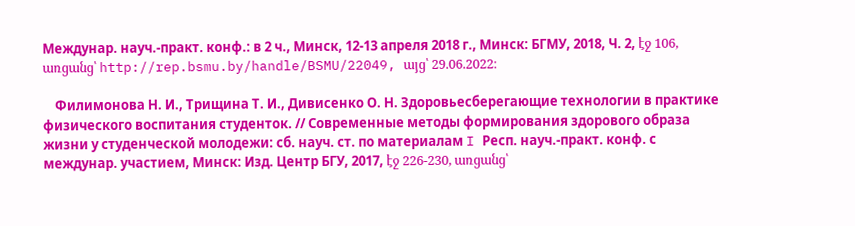Междунар. науч.-практ. конф.: в 2 ч., Минск, 12-13 апреля 2018 г., Минск: БГМУ, 2018, Ч. 2, էջ 106, առցանց՝ http://rep.bsmu.by/handle/BSMU/22049, այց՝ 29.06.2022։

    Филимонова Н. И., Трищина Т. И., Дивисенко О. Н. Здоровьесберегающие технологии в практике физического воспитания студенток. // Современные методы формирования здорового образа жизни у студенческой молодежи: сб. науч. ст. по материалам I Респ. науч.-практ. конф. с междунар. участием, Минск: Изд. Центр БГУ, 2017, էջ 226-230, առցանց՝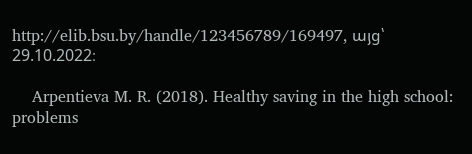http://elib.bsu.by/handle/123456789/169497, այց՝ 29.10.2022։

    Arpentieva M. R. (2018). Healthy saving in the high school: problems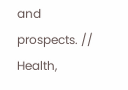and prospects. // Health,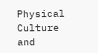Physical Culture and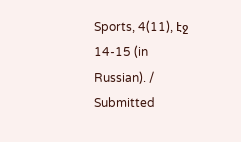Sports, 4(11), էջ 14-15 (in Russian). / Submitted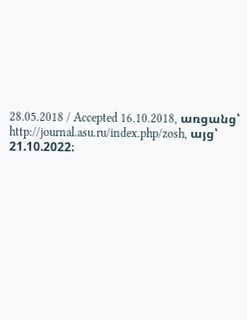28.05.2018 / Accepted 16.10.2018, առցանց՝ http://journal.asu.ru/index.php/zosh, այց՝ 21.10.2022։